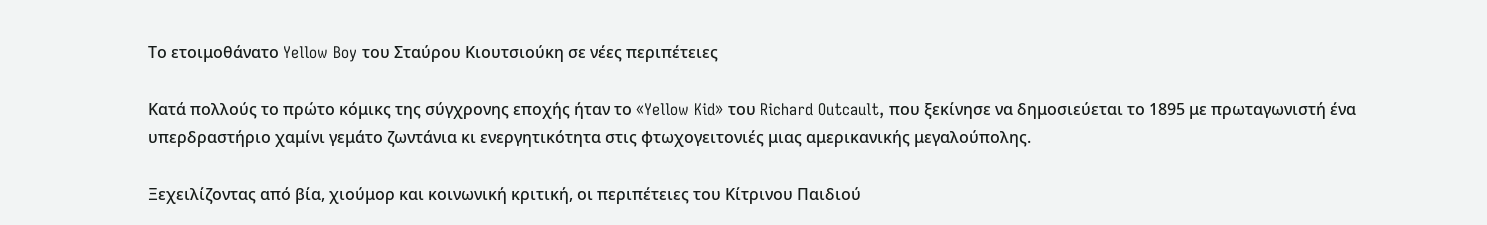Το ετοιμοθάνατο Yellow Boy του Σταύρου Κιουτσιούκη σε νέες περιπέτειες

Κατά πολλούς το πρώτο κόμικς της σύγχρονης εποχής ήταν το «Yellow Kid» του Richard Outcault, που ξεκίνησε να δημοσιεύεται το 1895 με πρωταγωνιστή ένα υπερδραστήριο χαμίνι γεμάτο ζωντάνια κι ενεργητικότητα στις φτωχογειτονιές μιας αμερικανικής μεγαλούπολης.

Ξεχειλίζοντας από βία, χιούμορ και κοινωνική κριτική, οι περιπέτειες του Κίτρινου Παιδιού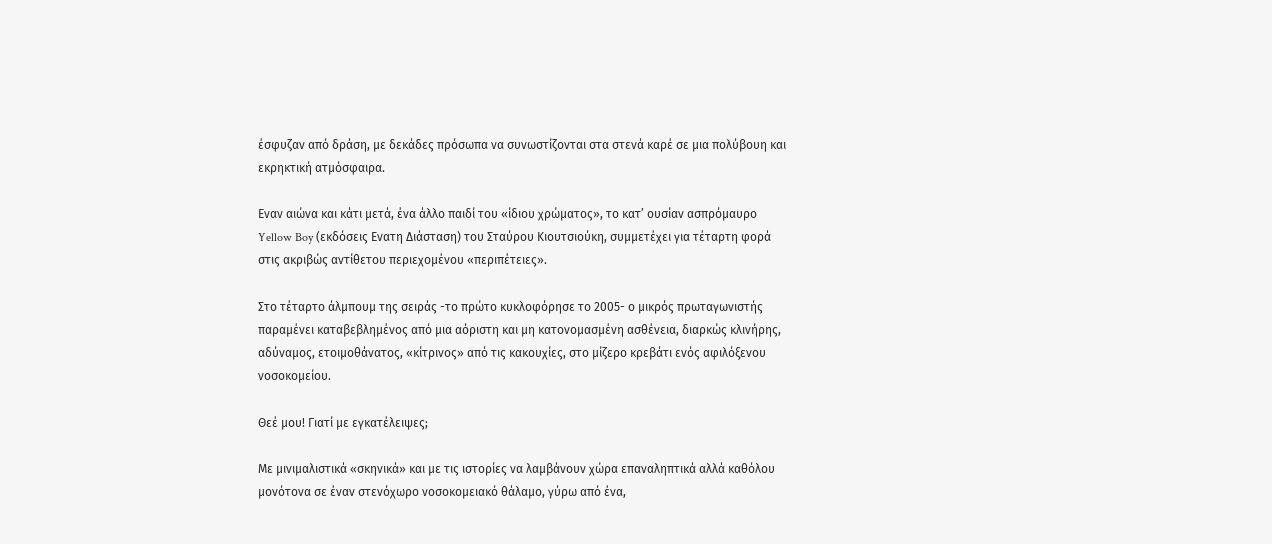έσφυζαν από δράση, με δεκάδες πρόσωπα να συνωστίζονται στα στενά καρέ σε μια πολύβουη και εκρηκτική ατμόσφαιρα.

Εναν αιώνα και κάτι μετά, ένα άλλο παιδί του «ίδιου χρώματος», το κατ’ ουσίαν ασπρόμαυρο Yellow Boy (εκδόσεις Ενατη Διάσταση) του Σταύρου Κιουτσιούκη, συμμετέχει για τέταρτη φορά στις ακριβώς αντίθετου περιεχομένου «περιπέτειες».

Στο τέταρτο άλμπουμ της σειράς -το πρώτο κυκλοφόρησε το 2005- ο μικρός πρωταγωνιστής παραμένει καταβεβλημένος από μια αόριστη και μη κατονομασμένη ασθένεια, διαρκώς κλινήρης, αδύναμος, ετοιμοθάνατος, «κίτρινος» από τις κακουχίες, στο μίζερο κρεβάτι ενός αφιλόξενου νοσοκομείου.

Θεέ μου! Γιατί με εγκατέλειψες;

Με μινιμαλιστικά «σκηνικά» και με τις ιστορίες να λαμβάνουν χώρα επαναληπτικά αλλά καθόλου μονότονα σε έναν στενόχωρο νοσοκομειακό θάλαμο, γύρω από ένα,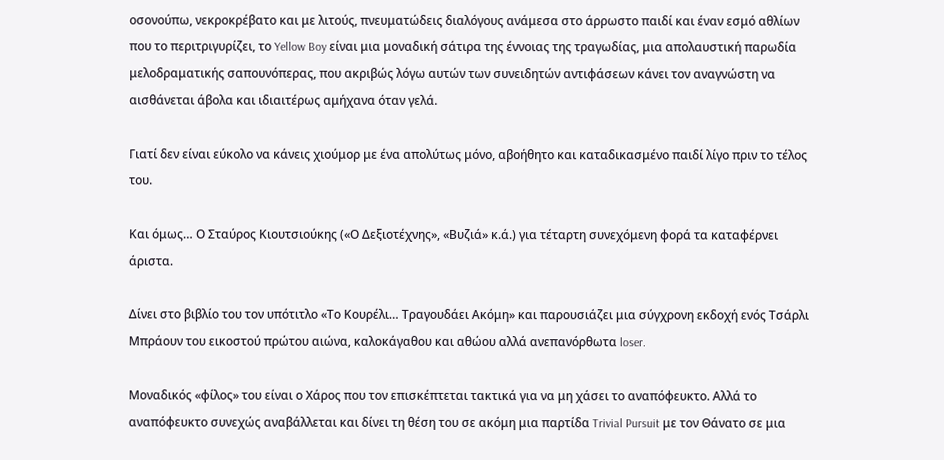οσονούπω, νεκροκρέβατο και με λιτούς, πνευματώδεις διαλόγους ανάμεσα στο άρρωστο παιδί και έναν εσμό αθλίων που το περιτριγυρίζει, το Yellow Boy είναι μια μοναδική σάτιρα της έννοιας της τραγωδίας, μια απολαυστική παρωδία μελοδραματικής σαπουνόπερας, που ακριβώς λόγω αυτών των συνειδητών αντιφάσεων κάνει τον αναγνώστη να αισθάνεται άβολα και ιδιαιτέρως αμήχανα όταν γελά.

Γιατί δεν είναι εύκολο να κάνεις χιούμορ με ένα απολύτως μόνο, αβοήθητο και καταδικασμένο παιδί λίγο πριν το τέλος του.

Και όμως… Ο Σταύρος Κιουτσιούκης («Ο Δεξιοτέχνης», «Βυζιά» κ.ά.) για τέταρτη συνεχόμενη φορά τα καταφέρνει άριστα.

Δίνει στο βιβλίο του τον υπότιτλο «Το Κουρέλι… Τραγουδάει Ακόμη» και παρουσιάζει μια σύγχρονη εκδοχή ενός Tσάρλι Μπράουν του εικοστού πρώτου αιώνα, καλοκάγαθου και αθώου αλλά ανεπανόρθωτα loser.

Μοναδικός «φίλος» του είναι ο Χάρος που τον επισκέπτεται τακτικά για να μη χάσει το αναπόφευκτο. Αλλά το αναπόφευκτο συνεχώς αναβάλλεται και δίνει τη θέση του σε ακόμη μια παρτίδα Trivial Pursuit με τον Θάνατο σε μια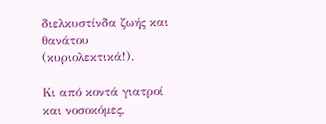διελκυστίνδα ζωής και θανάτου (κυριολεκτικά!).

Κι από κοντά γιατροί και νοσοκόμες,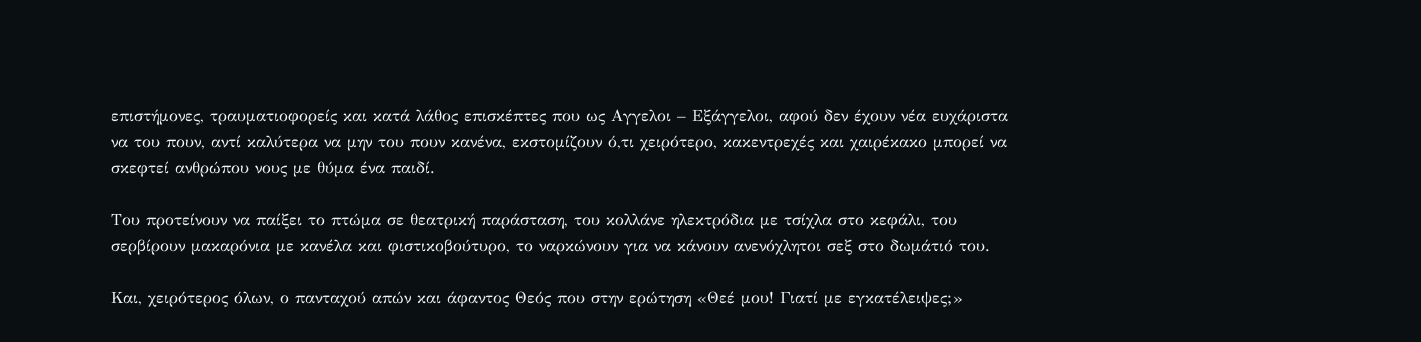επιστήμονες, τραυματιοφορείς και κατά λάθος επισκέπτες που ως Αγγελοι – Εξάγγελοι, αφού δεν έχουν νέα ευχάριστα να του πουν, αντί καλύτερα να μην του πουν κανένα, εκστομίζουν ό,τι χειρότερο, κακεντρεχές και χαιρέκακο μπορεί να σκεφτεί ανθρώπου νους με θύμα ένα παιδί.

Του προτείνουν να παίξει το πτώμα σε θεατρική παράσταση, του κολλάνε ηλεκτρόδια με τσίχλα στο κεφάλι, του σερβίρουν μακαρόνια με κανέλα και φιστικοβούτυρο, το ναρκώνουν για να κάνουν ανενόχλητοι σεξ στο δωμάτιό του.

Και, χειρότερος όλων, ο πανταχού απών και άφαντος Θεός που στην ερώτηση «Θεέ μου! Γιατί με εγκατέλειψες;»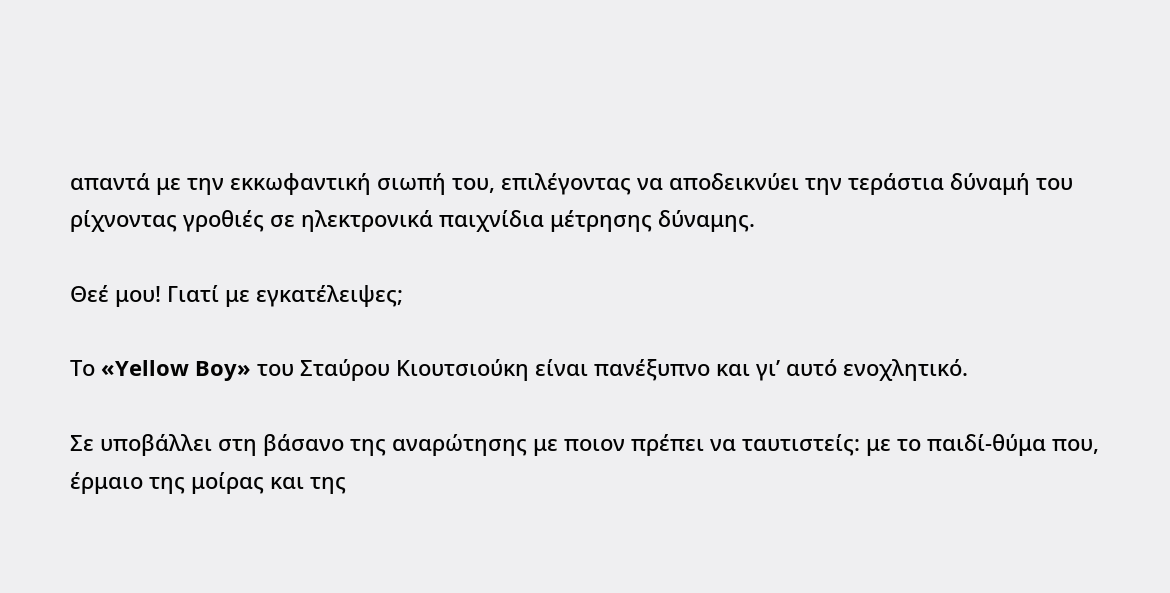απαντά με την εκκωφαντική σιωπή του, επιλέγοντας να αποδεικνύει την τεράστια δύναμή του ρίχνοντας γροθιές σε ηλεκτρονικά παιχνίδια μέτρησης δύναμης.

Θεέ μου! Γιατί με εγκατέλειψες;

Το «Yellow Boy» του Σταύρου Κιουτσιούκη είναι πανέξυπνο και γι’ αυτό ενοχλητικό.

Σε υποβάλλει στη βάσανο της αναρώτησης με ποιον πρέπει να ταυτιστείς: με το παιδί-θύμα που, έρμαιο της μοίρας και της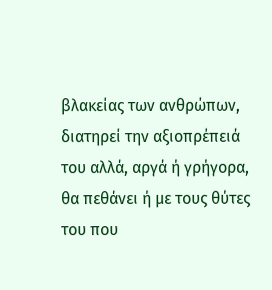βλακείας των ανθρώπων, διατηρεί την αξιοπρέπειά του αλλά, αργά ή γρήγορα, θα πεθάνει ή με τους θύτες του που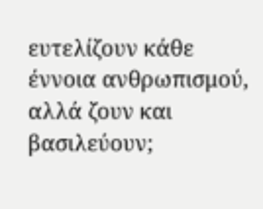ευτελίζουν κάθε έννοια ανθρωπισμού, αλλά ζουν και βασιλεύουν;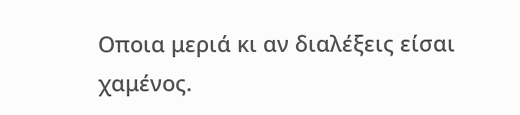Οποια μεριά κι αν διαλέξεις είσαι χαμένος.